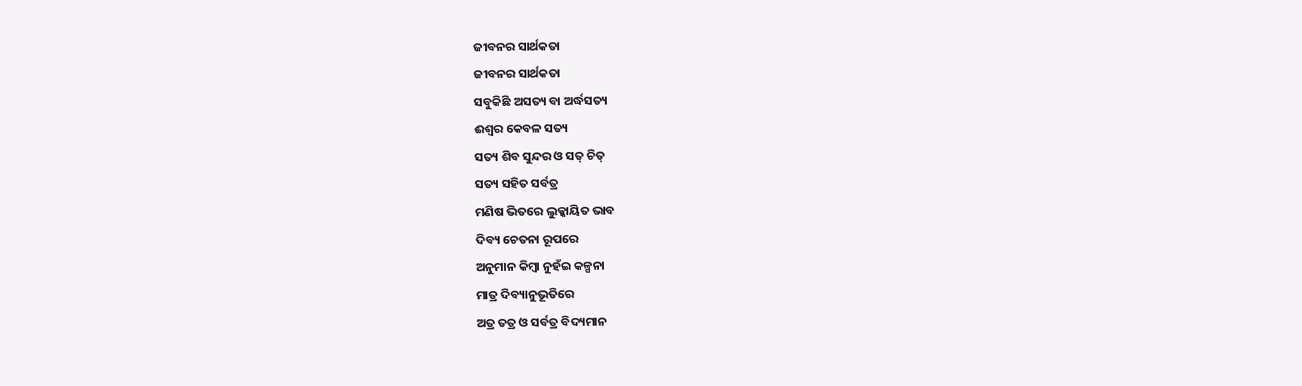ଜୀବନର ସାର୍ଥକତା
ଜୀବନର ସାର୍ଥକତା
ସବୁକିଛି ଅସତ୍ୟ ବା ଅର୍ଦ୍ଧସତ୍ୟ
ଈଶ୍ୱର କେବଳ ସତ୍ୟ
ସତ୍ୟ ଶିବ ସୁନ୍ଦର ଓ ସତ୍ ଚିତ୍
ସତ୍ୟ ସହିତ ସର୍ବତ୍ର
ମଣିଷ ଭିତରେ ଲୁକ୍କାୟିତ ଭାବ
ଦିବ୍ୟ ଚେତନା ରୂପରେ
ଅନୁମାନ କିମ୍ବା ନୁହଁଇ କଳ୍ପନା
ମାତ୍ର ଦିବ୍ୟାନୁଭୂତିରେ
ଅତ୍ର ତତ୍ର ଓ ସର୍ବତ୍ର ବିଦ୍ୟମାନ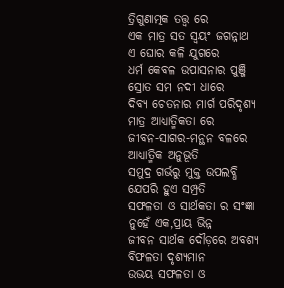ତ୍ରିଗୁଣାତ୍ମକ ତତ୍ତ୍ଵ ରେ
ଏକ ମାତ୍ର ସତ ସ୍ଵୟଂ ଜଗନ୍ନାଥ
ଏ ଘୋର କଳି ଯୁଗରେ
ଧର୍ମ କେବଳ ଉପାସନାର ପୁଞ୍ଜି
ସ୍ରୋତ ସମ ନଦୀ ଧାରେ
ଦିବ୍ୟ ଚେତନାର ମାର୍ଗ ପରିଦୃଶ୍ୟ
ମାତ୍ର ଆଧ୍ୟାତ୍ମିକତା ରେ
ଜୀବନ-ସାଗର-ମନ୍ଥନ ବଳରେ
ଆଧ୍ୟାତ୍ମିକ ଅନୁଭୂତି
ସମୁଦ୍ର ଗର୍ଭରୁ ମୁକ୍ତ ଉପଲବ୍ଧି
ଯେପରି ହୁଏ ସମ୍ପ୍ରତି
ସଫଳତା ଓ ସାର୍ଥକତା ର ସଂଜ୍ଞା
ନୁହେଁ ଏକ,ପ୍ରାୟ ଭିନ୍ନ
ଜୀବନ ସାର୍ଥକ ଦୌଡ଼ରେ ଅବଶ୍ୟ
ବିଫଳତା ଦୃଶ୍ୟମାନ
ଉଭୟ ସଫଳତା ଓ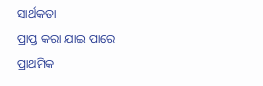ସାର୍ଥକତା
ପ୍ରାପ୍ତ କରା ଯାଇ ପାରେ
ପ୍ରାଥମିକ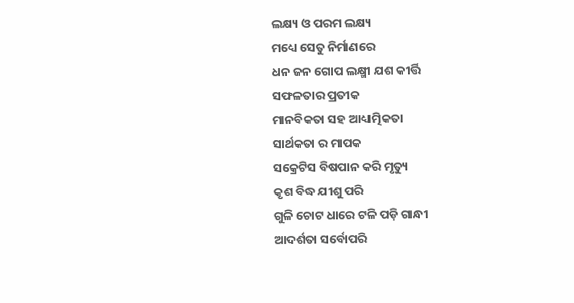ଲକ୍ଷ୍ୟ ଓ ପରମ ଲକ୍ଷ୍ୟ
ମଧ୍ୟେ ସେତୁ ନିର୍ମାଣରେ
ଧନ ଜନ ଗୋପ ଲକ୍ଷ୍ମୀ ଯଶ କୀର୍ତ୍ତି
ସଫଳତାର ପ୍ରତୀକ
ମାନବିକତା ସହ ଆଧ୍ୟାତ୍ମିକତା
ସାର୍ଥକତା ର ମାପକ
ସକ୍ରେଟିସ ବିଷପାନ କରି ମୃତ୍ୟୁ
କୃଶ ବିଦ୍ଧ ଯୀଶୁ ପରି
ଗୁଳି ଚୋଟ ଧାରେ ଟଳି ପଡ଼ି ଗାନ୍ଧୀ
ଆଦର୍ଶତା ସର୍ବୋପରି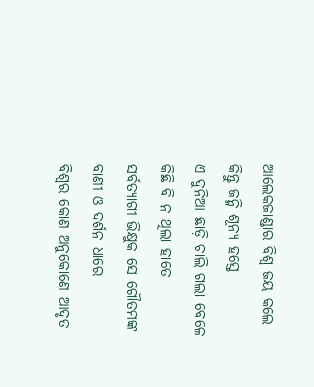ଆଲେକଜାଣ୍ଡାର ବିଶ୍ଵ ଜୟ କଲେ
କିନ୍ତୁ ଜନ୍ମି ଶୂନ୍ୟ ହସ୍ତେ
ଏ ଦୁନିଆ ଛାଡ଼ି ଚାଲି ଗଲା ବେଳେ
କିଛି ବି ନ ଥିଲା ହାତେ
ସର୍ବତ୍ୟାଗୀ ଭିକ୍ଷୁକ ସେ ଗୌତମଙ୍କ
ବାଣୀ ଓ ଦର୍ଶନ ଧାରେ
ବିଶ୍ବର କୋଣ ଅନୁକୋଣେ ଆଦୃତ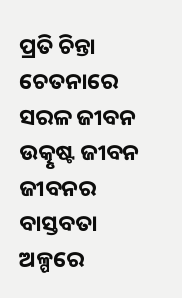ପ୍ରତି ଚିନ୍ତା ଚେତନାରେ
ସରଳ ଜୀବନ ଉତ୍କୃଷ୍ଟ ଜୀବନ
ଜୀବନର ବାସ୍ତବତା
ଅଳ୍ପରେ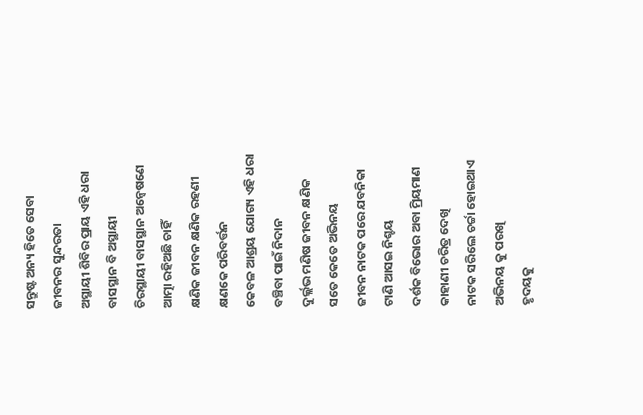ସନ୍ତୁଷ୍ଟ ଅନ୍ୟ ହିତେ ସେବା
ଜୀବନର ସୁନ୍ଦରତା
ଅସ୍ଥାୟୀ ଶିବିର ପ୍ରାୟ ଏହି ଧରା
ବାସସ୍ଥାନ ବି ଅସ୍ଥାୟୀ
ଚିରସ୍ଥାୟୀ ବାସସ୍ଥାନ ଅନ୍ୱେଷଣେ
ଆତ୍ମା ରହିଅଛି ଚାହିଁ
କ୍ଷଣିକ ଜୀବନ କ୍ଷଣିକ ରହଣୀ
କ୍ଷଣକେ ପରିବର୍ତ୍ତନ
କେବଳ ଆଶ୍ରୟ ଯୋଗ୍ୟ ଏହି ଧରା
ବଞ୍ଚିବା ପାଇଁ ନିଦାନ
ଦୁର୍ଲ୍ଲଭ ମଣିଷ ଜୀବନ କ୍ଷଣିକ
ସତେ କେତେ ଅଭିନୟ
ଜୀବନ ନାଟକ ପରେ ଯବନିକା
ଟାଣି ଆସଇ ନିଶ୍ଚୟ
ଦର୍ଶକ ବିଭୋର ଅବା ମ୍ରିୟମାଣ
କାହାଣୀ ଚରିତ୍ର ଦେଖି
ନାଟକ ସରିଲେ ଚର୍ଚ୍ଚା ହୋଇଥାଏ
ଅଭିନୟ କୁ ପରଖି
ହୃଦୟକୁ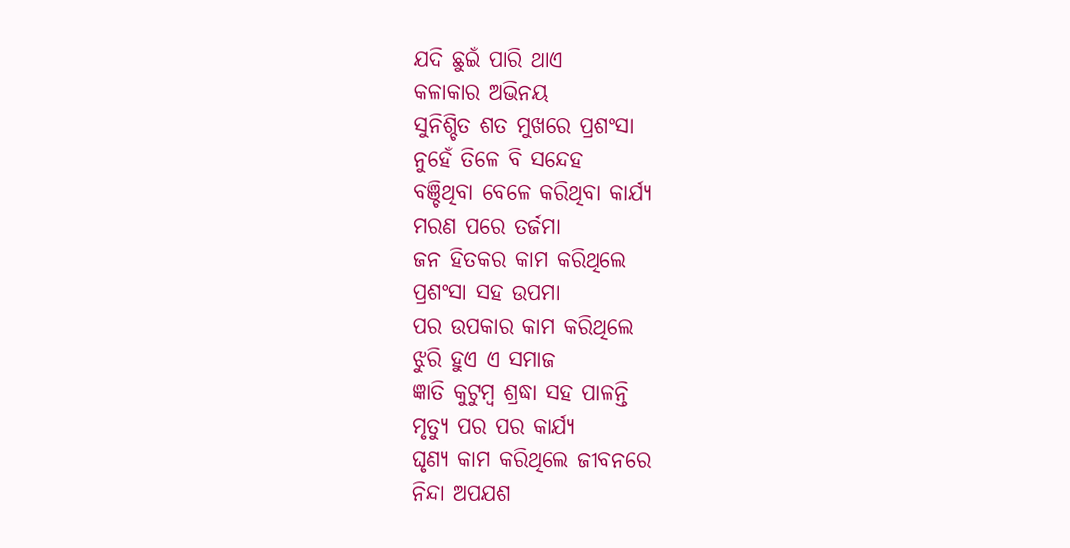ଯଦି ଛୁଇଁ ପାରି ଥାଏ
କଳାକାର ଅଭିନୟ
ସୁନିଶ୍ଚିତ ଶତ ମୁଖରେ ପ୍ରଶଂସା
ନୁହେଁ ତିଳେ ବି ସନ୍ଦେହ
ବଞ୍ଚିଥିବା ବେଳେ କରିଥିବା କାର୍ଯ୍ୟ
ମରଣ ପରେ ତର୍ଜମା
ଜନ ହିତକର କାମ କରିଥିଲେ
ପ୍ରଶଂସା ସହ ଉପମା
ପର ଉପକାର କାମ କରିଥିଲେ
ଝୁରି ହୁଏ ଏ ସମାଜ
ଜ୍ଞାତି କୁଟୁମ୍ବ ଶ୍ରଦ୍ଧା ସହ ପାଳନ୍ତି
ମୃତ୍ୟୁ ପର ପର କାର୍ଯ୍ୟ
ଘୃଣ୍ୟ କାମ କରିଥିଲେ ଜୀବନରେ
ନିନ୍ଦା ଅପଯଶ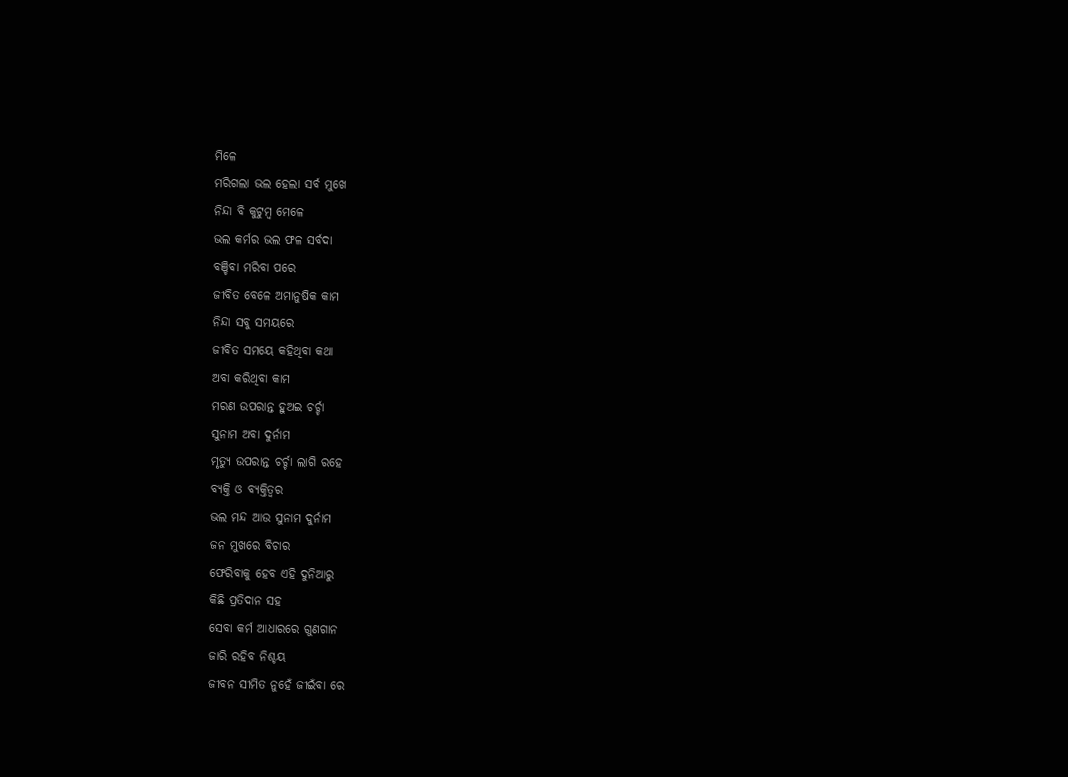ମିଳେ
ମରିଗଲା ଭଲ ହେଲା ସର୍ବ ମୁଖେ
ନିନ୍ଦା ବି କୁଟୁମ୍ବ ମେଳେ
ଭଲ କର୍ମର ଭଲ ଫଳ ସର୍ବଦା
ବଞ୍ଚିବା ମରିବା ପରେ
ଜୀବିତ ବେଳେ ଅମାନୁଷିକ କାମ
ନିନ୍ଦା ସବୁ ସମୟରେ
ଜୀବିତ ସମୟେ କହିଥିବା କଥା
ଅବା କରିଥିବା କାମ
ମରଣ ଉପରାନ୍ତ ହୁଅଇ ଚର୍ଚ୍ଚା
ସୁନାମ ଅବା ଦୁର୍ନାମ
ମୃତ୍ୟୁ ଉପରାନ୍ତ ଚର୍ଚ୍ଚା ଲାଗି ରହେ
ବ୍ୟକ୍ତି ଓ ବ୍ୟକ୍ତିତ୍ୱର
ଭଲ ମନ୍ଦ ଆଉ ସୁନାମ ଦୁର୍ନାମ
ଜନ ମୁଖରେ ବିଚାର
ଫେରିବାକୁ ହେବ ଏହି ଦୁନିଆରୁ
କିଛି ପ୍ରତିଦାନ ସହ
ସେବା କର୍ମ ଆଧାରରେ ଗୁଣଗାନ
ଜାରି ରହିବ ନିଶ୍ଚୟ
ଜୀବନ ସୀମିତ ନୁହେଁ ଜୀଇଁବା ରେ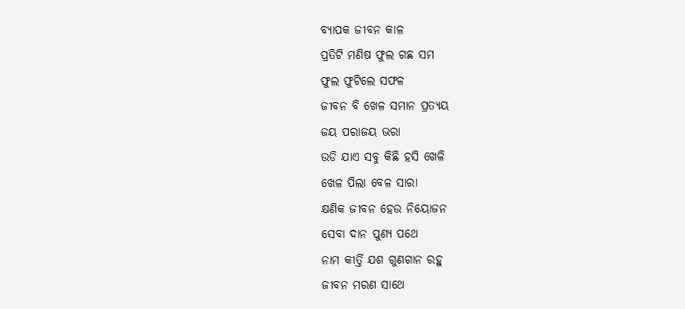ବ୍ୟାପକ ଜୀବନ କାଳ
ପ୍ରତିଟି ମଣିଷ ଫୁଲ ଗଛ ସମ
ଫୁଲ ଫୁଟିଲେ ସଫଳ
ଜୀବନ ବି ଖେଳ ସମାନ ପ୍ରତ୍ୟୟ
ଜୟ ପରାଜୟ ଭରା
ଉଡି ଯାଏ ସବୁ କିଛି ହସି ଖେଳି
ଖେଳ ପିଲା ବେଳ ସାରା
କ୍ଷଣିକ ଜୀବନ ହେଉ ନିୟୋଜନ
ସେବା ଦାନ ପୁଣ୍ୟ ପଥେ
ନାମ କୀର୍ତ୍ତି ଯଶ ଗୁଣଗାନ ରହୁ
ଜୀବନ ମରଣ ସାଥେ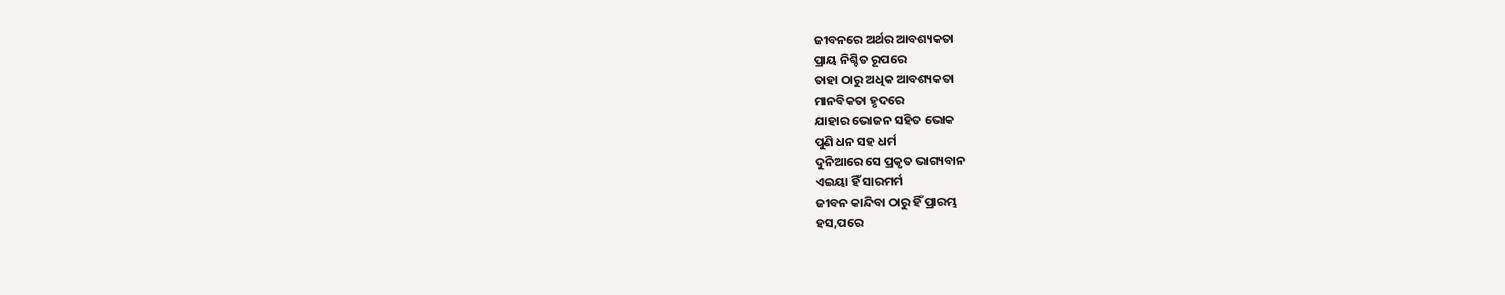ଜୀବନରେ ଅର୍ଥର ଆବଶ୍ୟକତା
ପ୍ରାୟ ନିଶ୍ଚିତ ରୂପରେ
ତାହା ଠାରୁ ଅଧିକ ଆବଶ୍ୟକତା
ମାନବିକତା ହୃଦରେ
ଯାହାର ଭୋଜନ ସହିତ ଭୋକ
ପୁଣି ଧନ ସହ ଧର୍ମ
ଦୁନିଆରେ ସେ ପ୍ରକୃତ ଭାଗ୍ୟବାନ
ଏଇୟା ହିଁ ସାରମର୍ମ
ଜୀବନ କାନ୍ଦିବା ଠାରୁ ହିଁ ପ୍ରାରମ୍ଭ
ହସ,ପରେ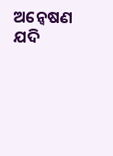ଅନ୍ୱେଷଣ
ଯଦି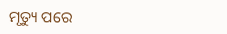ମୃତ୍ୟୁ ପରେ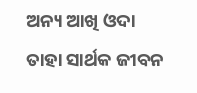ଅନ୍ୟ ଆଖି ଓଦା
ତାହା ସାର୍ଥକ ଜୀବନ